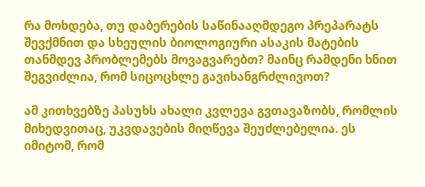რა მოხდება, თუ დაბერების საწინააღმდეგო პრეპარატს შევქმნით და სხეულის ბიოლოგიური ასაკის მატების თანმდევ პრობლემებს მოვაგვარებთ? მაინც რამდენი ხნით შეგვიძლია, რომ სიცოცხლე გავიხანგრძლივოთ?

ამ კითხვებზე პასუხს ახალი კვლევა გვთავაზობს, რომლის მიხედვითაც, უკვდავების მიღწევა შეუძლებელია. ეს იმიტომ, რომ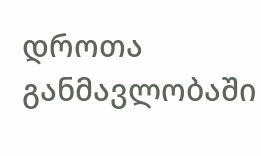დროთა განმავლობაში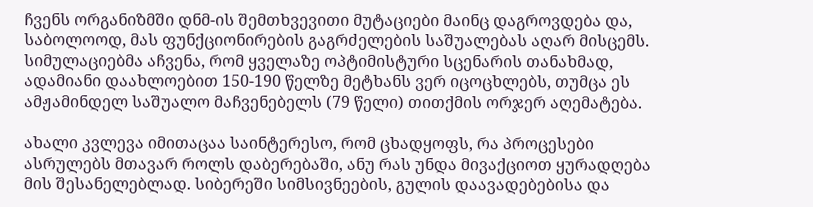ჩვენს ორგანიზმში დნმ-ის შემთხვევითი მუტაციები მაინც დაგროვდება და, საბოლოოდ, მას ფუნქციონირების გაგრძელების საშუალებას აღარ მისცემს. სიმულაციებმა აჩვენა, რომ ყველაზე ოპტიმისტური სცენარის თანახმად, ადამიანი დაახლოებით 150-190 წელზე მეტხანს ვერ იცოცხლებს, თუმცა ეს ამჟამინდელ საშუალო მაჩვენებელს (79 წელი) თითქმის ორჯერ აღემატება.

ახალი კვლევა იმითაცაა საინტერესო, რომ ცხადყოფს, რა პროცესები ასრულებს მთავარ როლს დაბერებაში, ანუ რას უნდა მივაქციოთ ყურადღება მის შესანელებლად. სიბერეში სიმსივნეების, გულის დაავადებებისა და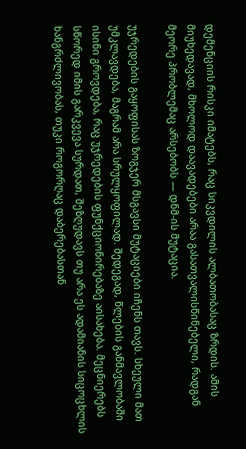დემენციის რისკი იმატებს, რაც სიკვდილის ალბათობასაც ზრდის. ამის მიუხედავად, მხოლოდ დაავადებები არაა გასათვალისწინებელი, რადგან მეორე პრობლემაც არსებობს — დნმ-ის მუტაცია.

უჯრედების გაყოფისას ზოგჯერ მსგავსი მუტაციები იჩენს თავს. სხეული მათ უმკლავდება, მაგრამ არა სრულყოფილად. შედეგად, წლების განმავლობაში ისინი გროვდება, რაც უჯრედების ფუნქციონირებაზე აისახება. მეცნიერებს სწორედ იმის გარკვევა სურდათ, შეზღუდავს თუ არა ეს ადამიანის სიცოცხლის ხანგრძლივობას, თუკი როგორღაც დაბერებასთან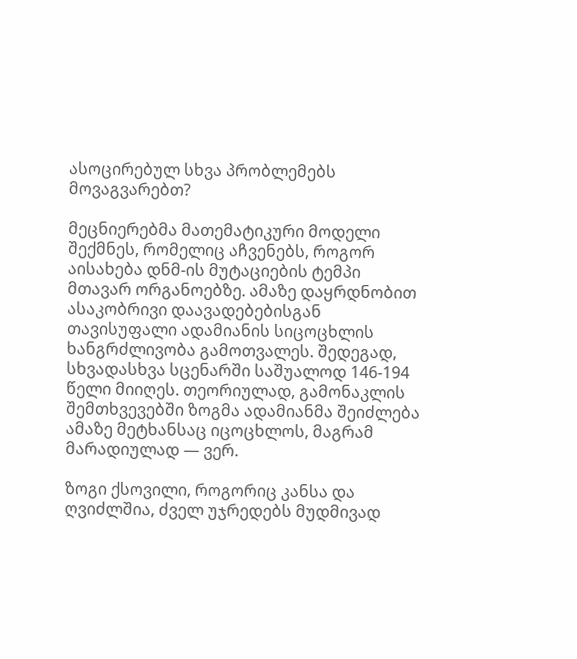ასოცირებულ სხვა პრობლემებს მოვაგვარებთ?

მეცნიერებმა მათემატიკური მოდელი შექმნეს, რომელიც აჩვენებს, როგორ აისახება დნმ-ის მუტაციების ტემპი მთავარ ორგანოებზე. ამაზე დაყრდნობით ასაკობრივი დაავადებებისგან თავისუფალი ადამიანის სიცოცხლის ხანგრძლივობა გამოთვალეს. შედეგად, სხვადასხვა სცენარში საშუალოდ 146-194 წელი მიიღეს. თეორიულად, გამონაკლის შემთხვევებში ზოგმა ადამიანმა შეიძლება ამაზე მეტხანსაც იცოცხლოს, მაგრამ მარადიულად — ვერ.

ზოგი ქსოვილი, როგორიც კანსა და ღვიძლშია, ძველ უჯრედებს მუდმივად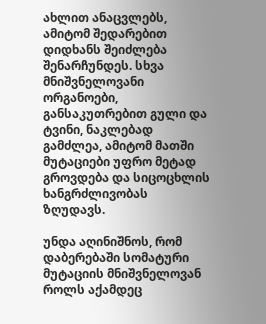ახლით ანაცვლებს, ამიტომ შედარებით დიდხანს შეიძლება შენარჩუნდეს. სხვა მნიშვნელოვანი ორგანოები, განსაკუთრებით გული და ტვინი, ნაკლებად გამძლეა, ამიტომ მათში მუტაციები უფრო მეტად გროვდება და სიცოცხლის ხანგრძლივობას ზღუდავს.

უნდა აღინიშნოს, რომ დაბერებაში სომატური მუტაციის მნიშვნელოვან როლს აქამდეც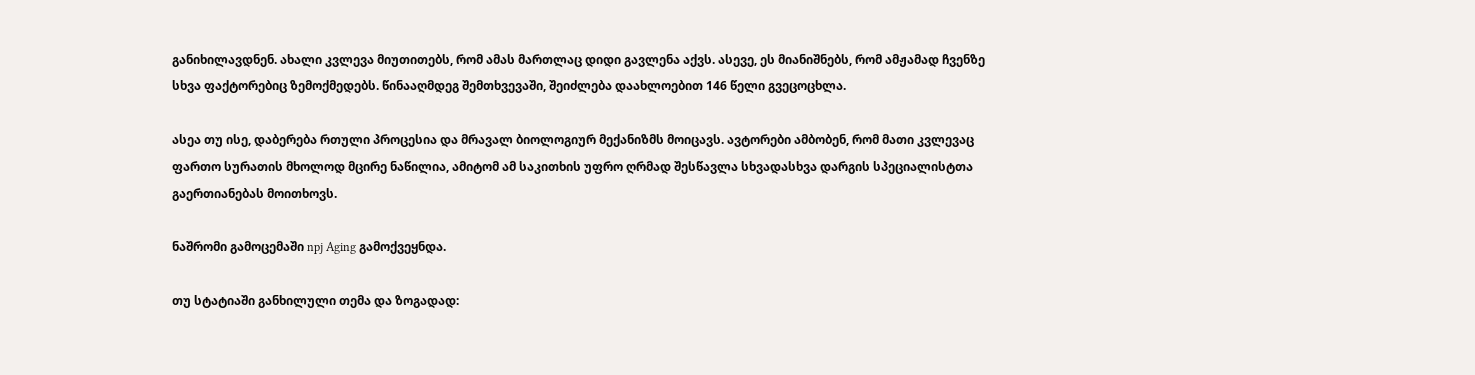განიხილავდნენ. ახალი კვლევა მიუთითებს, რომ ამას მართლაც დიდი გავლენა აქვს. ასევე, ეს მიანიშნებს, რომ ამჟამად ჩვენზე სხვა ფაქტორებიც ზემოქმედებს. წინააღმდეგ შემთხვევაში, შეიძლება დაახლოებით 146 წელი გვეცოცხლა.

ასეა თუ ისე, დაბერება რთული პროცესია და მრავალ ბიოლოგიურ მექანიზმს მოიცავს. ავტორები ამბობენ, რომ მათი კვლევაც ფართო სურათის მხოლოდ მცირე ნაწილია, ამიტომ ამ საკითხის უფრო ღრმად შესწავლა სხვადასხვა დარგის სპეციალისტთა გაერთიანებას მოითხოვს.

ნაშრომი გამოცემაში npj Aging გამოქვეყნდა.

თუ სტატიაში განხილული თემა და ზოგადად: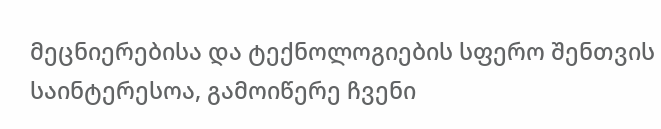მეცნიერებისა და ტექნოლოგიების სფერო შენთვის საინტერესოა, გამოიწერე ჩვენი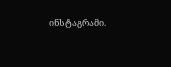ინსტაგრამი.